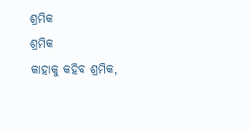ଶ୍ରମିକ
ଶ୍ରମିକ
କାହାକୁ କହିବ ଶ୍ରମିକ,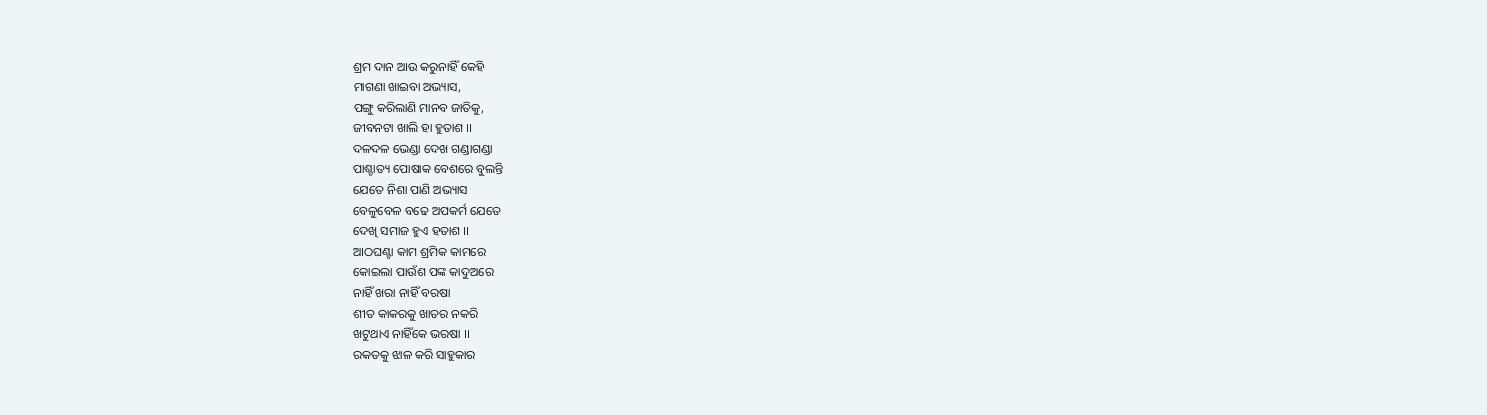ଶ୍ରମ ଦାନ ଆଉ କରୁନାହିଁ କେହି
ମାଗଣା ଖାଇବା ଅଭ୍ୟାସ,
ପଙ୍ଗୁ କରିଲାଣି ମାନବ ଜାତିକୁ,
ଜୀବନଟା ଖାଲି ହା ହୁତାଶ ।।
ଦଳଦଳ ଭେଣ୍ଡା ଦେଖ ଗଣ୍ଡାଗଣ୍ଡା
ପାଶ୍ଚାତ୍ୟ ପୋଷାକ ବେଶରେ ବୁଲନ୍ତି
ଯେତେ ନିଶା ପାଣି ଅଭ୍ୟାସ
ବେଳୁବେଳ ବଢେ ଅପକର୍ମ ଯେତେ
ଦେଖି ସମାଜ ହୁଏ ହତାଶ ।।
ଆଠଘଣ୍ଟା କାମ ଶ୍ରମିକ କାମରେ
କୋଇଲା ପାଉଁଶ ପଙ୍କ କାଦୁଅରେ
ନାହିଁ ଖରା ନାହିଁ ବରଷା
ଶୀତ କାକରକୁ ଖାତର ନକରି
ଖଟୁଥାଏ ନାହିଁକେ ଭରଷା ।।
ରକତକୁ ଝାଳ କରି ସାହୁକାର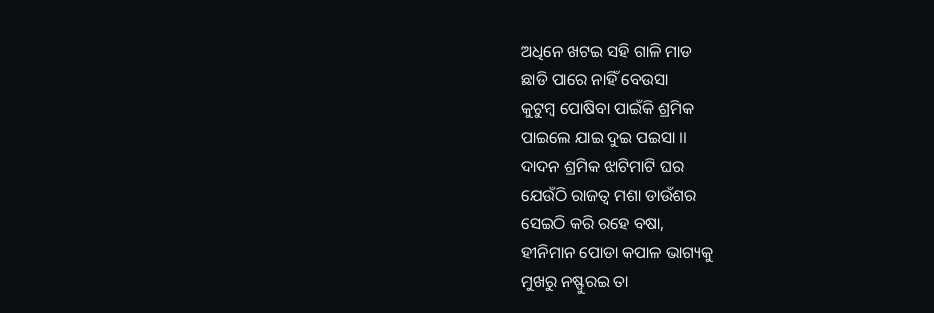ଅଧିନେ ଖଟଇ ସହି ଗାଳି ମାଡ
ଛାଡି ପାରେ ନାହିଁ ବେଉସା
କୁଟୁମ୍ଵ ପୋଷିବା ପାଇଁକି ଶ୍ରମିକ
ପାଇଲେ ଯାଇ ଦୁଇ ପଇସା ।।
ଦାଦନ ଶ୍ରମିକ ଝାଟିମାଟି ଘର
ଯେଉଁଠି ରାଜତ୍ଵ ମଶା ଡାଉଁଶର
ସେଇଠି କରି ରହେ ବଷା,
ହୀନିମାନ ପୋଡା କପାଳ ଭାଗ୍ୟକୁ
ମୁଖରୁ ନଷ୍ଫୁରଇ ତା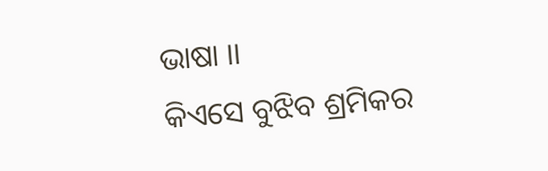ଭାଷା ।।
କିଏସେ ବୁଝିବ ଶ୍ରମିକର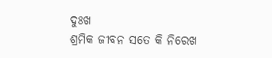ଦୁଃଖ
ଶ୍ରମିକ ଜୀବନ ସତେ କି ନିରେଖ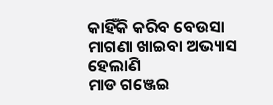କାହିଁକି କରିବ ବେଉସା
ମାଗଣା ଖାଇବା ଅଭ୍ୟାସ ହେଲାଣି
ମାଡ ଗଞ୍ଜେଇ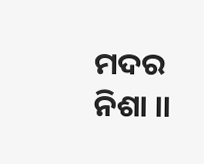ମଦର ନିଶା ।।